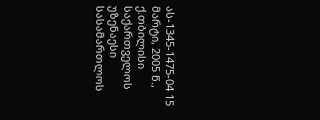ას-1345-1475-04 15 მარტი, 2005 წ., ქ.თბილისი
საქართველოს უზენაესი სასამართლოს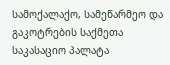სამოქალაქო, სამეწარმეო და გაკოტრების საქმეთა საკასაციო პალატა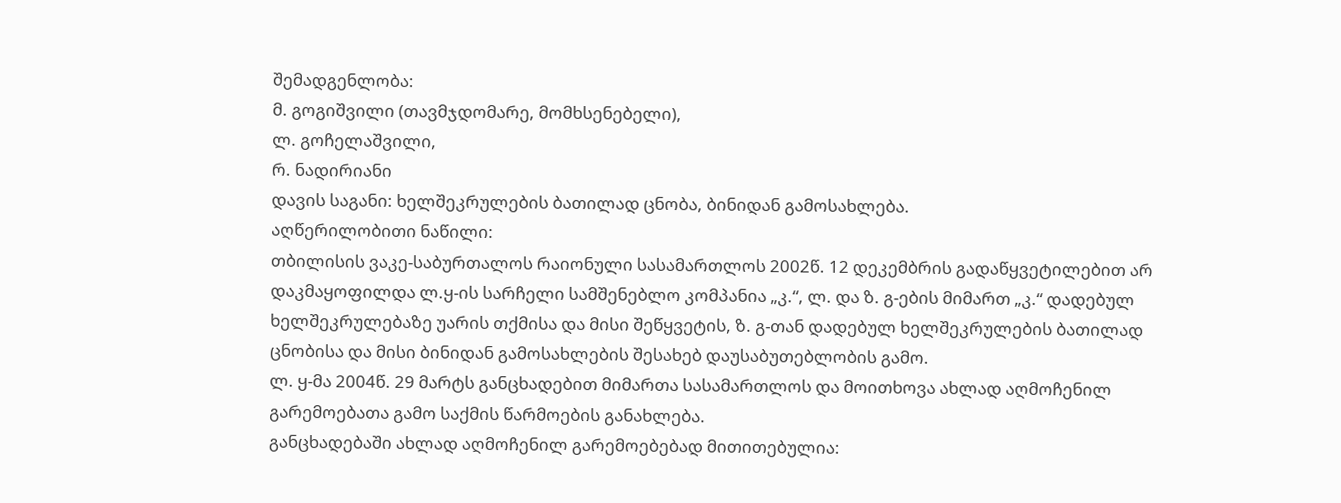შემადგენლობა:
მ. გოგიშვილი (თავმჯდომარე, მომხსენებელი),
ლ. გოჩელაშვილი,
რ. ნადირიანი
დავის საგანი: ხელშეკრულების ბათილად ცნობა, ბინიდან გამოსახლება.
აღწერილობითი ნაწილი:
თბილისის ვაკე-საბურთალოს რაიონული სასამართლოს 2002წ. 12 დეკემბრის გადაწყვეტილებით არ დაკმაყოფილდა ლ.ყ-ის სარჩელი სამშენებლო კომპანია „კ.“, ლ. და ზ. გ-ების მიმართ „კ.“ დადებულ ხელშეკრულებაზე უარის თქმისა და მისი შეწყვეტის, ზ. გ-თან დადებულ ხელშეკრულების ბათილად ცნობისა და მისი ბინიდან გამოსახლების შესახებ დაუსაბუთებლობის გამო.
ლ. ყ-მა 2004წ. 29 მარტს განცხადებით მიმართა სასამართლოს და მოითხოვა ახლად აღმოჩენილ გარემოებათა გამო საქმის წარმოების განახლება.
განცხადებაში ახლად აღმოჩენილ გარემოებებად მითითებულია: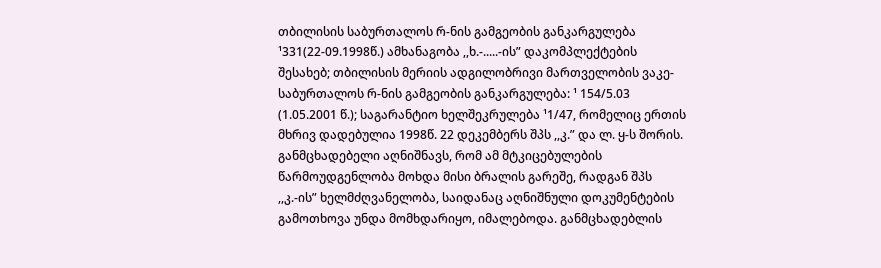თბილისის საბურთალოს რ-ნის გამგეობის განკარგულება ¹331(22-09.1998წ.) ამხანაგობა ,,ხ.-.....-ის” დაკომპლექტების შესახებ; თბილისის მერიის ადგილობრივი მართველობის ვაკე-საბურთალოს რ-ნის გამგეობის განკარგულება: ¹ 154/5.03 (1.05.2001 წ.); საგარანტიო ხელშეკრულება ¹1/47, რომელიც ერთის მხრივ დადებულია 1998წ. 22 დეკემბერს შპს ,,კ.” და ლ. ყ-ს შორის.
განმცხადებელი აღნიშნავს, რომ ამ მტკიცებულების წარმოუდგენლობა მოხდა მისი ბრალის გარეშე, რადგან შპს ,,კ.-ის” ხელმძღვანელობა, საიდანაც აღნიშნული დოკუმენტების გამოთხოვა უნდა მომხდარიყო, იმალებოდა. განმცხადებლის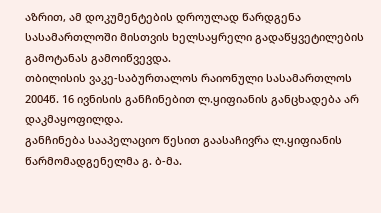აზრით, ამ დოკუმენტების დროულად წარდგენა სასამართლოში მისთვის ხელსაყრელი გადაწყვეტილების გამოტანას გამოიწვევდა.
თბილისის ვაკე-საბურთალოს რაიონული სასამართლოს 2004წ. 16 ივნისის განჩინებით ლ.ყიფიანის განცხადება არ დაკმაყოფილდა.
განჩინება სააპელაციო წესით გაასაჩივრა ლ.ყიფიანის წარმომადგენელმა გ. ბ-მა.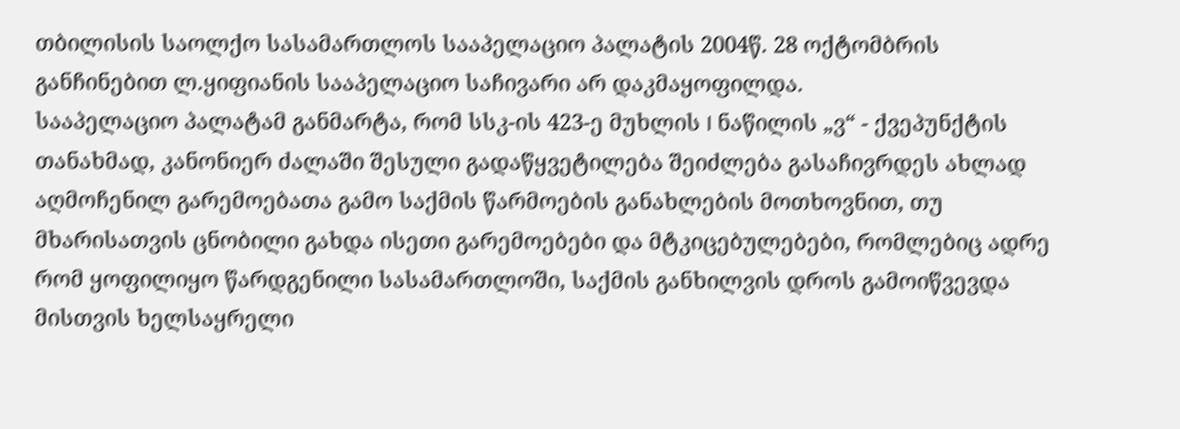თბილისის საოლქო სასამართლოს სააპელაციო პალატის 2004წ. 28 ოქტომბრის განჩინებით ლ.ყიფიანის სააპელაციო საჩივარი არ დაკმაყოფილდა.
სააპელაციო პალატამ განმარტა, რომ სსკ-ის 423-ე მუხლის I ნაწილის „ვ“ - ქვეპუნქტის თანახმად, კანონიერ ძალაში შესული გადაწყვეტილება შეიძლება გასაჩივრდეს ახლად აღმოჩენილ გარემოებათა გამო საქმის წარმოების განახლების მოთხოვნით, თუ მხარისათვის ცნობილი გახდა ისეთი გარემოებები და მტკიცებულებები, რომლებიც ადრე რომ ყოფილიყო წარდგენილი სასამართლოში, საქმის განხილვის დროს გამოიწვევდა მისთვის ხელსაყრელი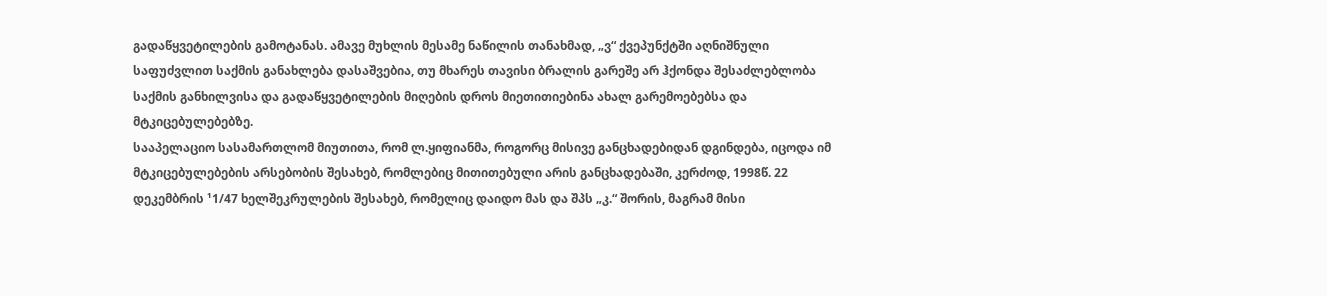გადაწყვეტილების გამოტანას. ამავე მუხლის მესამე ნაწილის თანახმად, „ვ“ ქვეპუნქტში აღნიშნული საფუძვლით საქმის განახლება დასაშვებია, თუ მხარეს თავისი ბრალის გარეშე არ ჰქონდა შესაძლებლობა საქმის განხილვისა და გადაწყვეტილების მიღების დროს მიეთითიებინა ახალ გარემოებებსა და მტკიცებულებებზე.
სააპელაციო სასამართლომ მიუთითა, რომ ლ.ყიფიანმა, როგორც მისივე განცხადებიდან დგინდება, იცოდა იმ მტკიცებულებების არსებობის შესახებ, რომლებიც მითითებული არის განცხადებაში, კერძოდ, 1998წ. 22 დეკემბრის ¹1/47 ხელშეკრულების შესახებ, რომელიც დაიდო მას და შპს „კ.“ შორის, მაგრამ მისი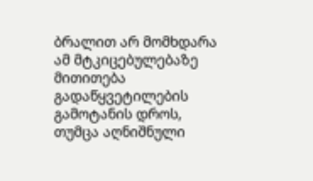ბრალით არ მომხდარა ამ მტკიცებულებაზე მითითება გადაწყვეტილების გამოტანის დროს, თუმცა აღნიშნული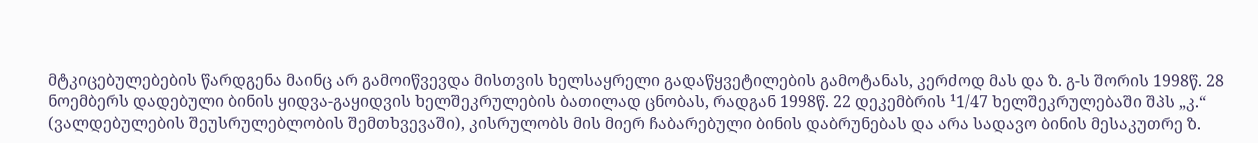მტკიცებულებების წარდგენა მაინც არ გამოიწვევდა მისთვის ხელსაყრელი გადაწყვეტილების გამოტანას, კერძოდ მას და ზ. გ-ს შორის 1998წ. 28 ნოემბერს დადებული ბინის ყიდვა-გაყიდვის ხელშეკრულების ბათილად ცნობას, რადგან 1998წ. 22 დეკემბრის ¹1/47 ხელშეკრულებაში შპს „კ.“ (ვალდებულების შეუსრულებლობის შემთხვევაში), კისრულობს მის მიერ ჩაბარებული ბინის დაბრუნებას და არა სადავო ბინის მესაკუთრე ზ.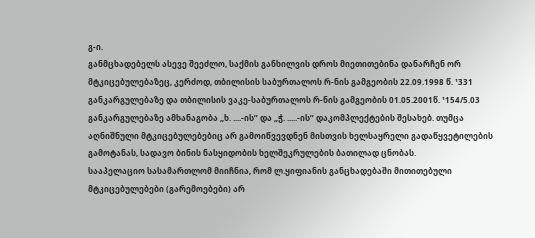გ-ი.
განმცხადებელს ასევე შეეძლო, საქმის განხილვის დროს მიეთითებინა დანარჩენ ორ მტკიცებულებაზეც, კერძოდ, თბილისის საბურთალოს რ-ნის გამგეობის 22.09.1998 წ. ¹331 განკარგულებაზე და თბილისის ვაკე-საბურთალოს რ-ნის გამგეობის 01.05.2001წ. ¹154/5.03 განკარგულებაზე ამხანაგობა „ხ. ....-ის” და „ჭ. .....-ის” დაკომპლექტების შესახებ. თუმცა აღნიშნული მტკიცებულებებიც არ გამოიწვევდნენ მისთვის ხელსაყრელი გადაწყვეტილების გამოტანას, სადავო ბინის ნასყიდობის ხელშეკრულების ბათილად ცნობას.
სააპელაციო სასამართლომ მიიჩნია, რომ ლ.ყიფიანის განცხადებაში მითითებული მტკიცებულებები (გარემოებები) არ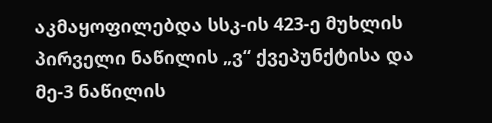აკმაყოფილებდა სსკ-ის 423-ე მუხლის პირველი ნაწილის „ვ“ ქვეპუნქტისა და მე-3 ნაწილის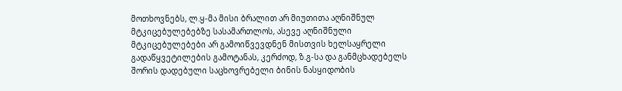მოთხოვნებს, ლ.ყ-მა მისი ბრალით არ მიუთითა აღნიშნულ მტკიცებულებებზე სასამართლოს, ასევე აღნიშნული მტკიცებულებები არ გამოიწვევდნენ მისთვის ხელსაყრელი გადაწყვეტილების გამოტანას, კერძოდ, ზ.გ-სა და განმცხადებელს შორის დადებული საცხოვრებელი ბინის ნასყიდობის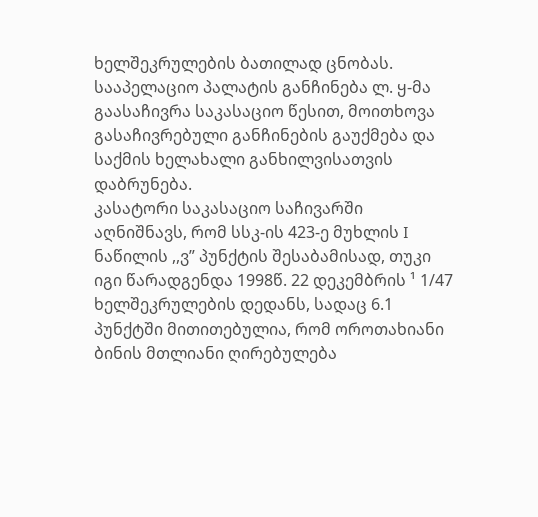ხელშეკრულების ბათილად ცნობას.
სააპელაციო პალატის განჩინება ლ. ყ-მა გაასაჩივრა საკასაციო წესით, მოითხოვა გასაჩივრებული განჩინების გაუქმება და საქმის ხელახალი განხილვისათვის დაბრუნება.
კასატორი საკასაციო საჩივარში აღნიშნავს, რომ სსკ-ის 423-ე მუხლის I ნაწილის ,,ვ” პუნქტის შესაბამისად, თუკი იგი წარადგენდა 1998წ. 22 დეკემბრის ¹ 1/47 ხელშეკრულების დედანს, სადაც 6.1 პუნქტში მითითებულია, რომ ოროთახიანი ბინის მთლიანი ღირებულება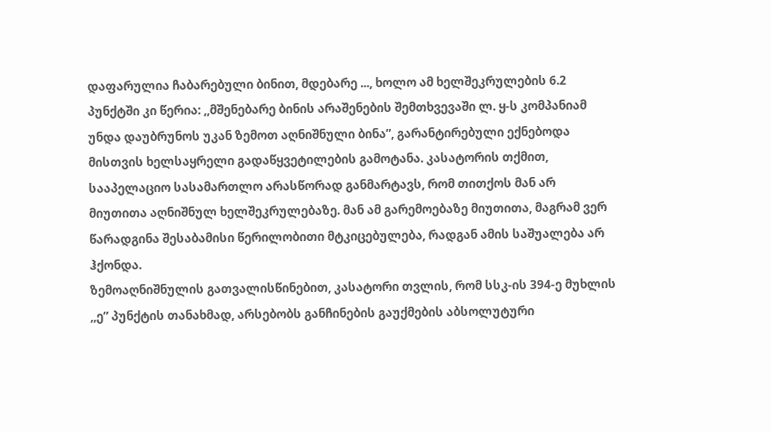დაფარულია ჩაბარებული ბინით, მდებარე ..., ხოლო ამ ხელშეკრულების 6.2 პუნქტში კი წერია: ,,მშენებარე ბინის არაშენების შემთხვევაში ლ. ყ-ს კომპანიამ უნდა დაუბრუნოს უკან ზემოთ აღნიშნული ბინა”, გარანტირებული ექნებოდა მისთვის ხელსაყრელი გადაწყვეტილების გამოტანა. კასატორის თქმით, სააპელაციო სასამართლო არასწორად განმარტავს, რომ თითქოს მან არ მიუთითა აღნიშნულ ხელშეკრულებაზე. მან ამ გარემოებაზე მიუთითა, მაგრამ ვერ წარადგინა შესაბამისი წერილობითი მტკიცებულება, რადგან ამის საშუალება არ ჰქონდა.
ზემოაღნიშნულის გათვალისწინებით, კასატორი თვლის, რომ სსკ-ის 394-ე მუხლის ,,ე” პუნქტის თანახმად, არსებობს განჩინების გაუქმების აბსოლუტური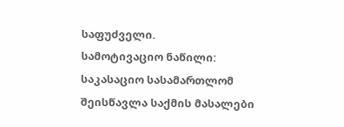საფუძველი.
სამოტივაციო ნაწილი:
საკასაციო სასამართლომ შეისწავლა საქმის მასალები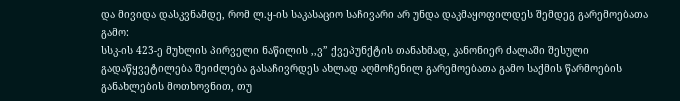და მივიდა დასკვნამდე, რომ ლ.ყ-ის საკასაციო საჩივარი არ უნდა დაკმაყოფილდეს შემდეგ გარემოებათა გამო:
სსკ-ის 423-ე მუხლის პირველი ნაწილის ,,ვ” ქვეპუნქტის თანახმად, კანონიერ ძალაში შესული გადაწყვეტილება შეიძლება გასაჩივრდეს ახლად აღმოჩენილ გარემოებათა გამო საქმის წარმოების განახლების მოთხოვნით, თუ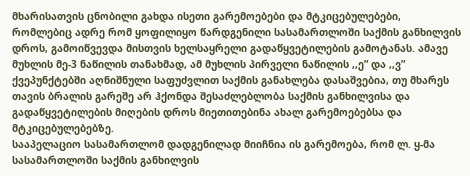მხარისათვის ცნობილი გახდა ისეთი გარემოებები და მტკიცებულებები, რომლებიც ადრე რომ ყოფილიყო წარდგენილი სასამართლოში საქმის განხილვის დროს, გამოიწვევდა მისთვის ხელსაყრელი გადაწყვეტილების გამოტანას. ამავე მუხლის მე-3 ნაწილის თანახმად, ამ მუხლის პირველი ნაწილის ,,ე” და ,,ვ” ქვეპუნქტებში აღნიშნული საფუძვლით საქმის განახლება დასაშვებია, თუ მხარეს თავის ბრალის გარეშე არ ჰქონდა შესაძლებლობა საქმის განხილვისა და გადაწყვეტილების მიღების დროს მიეთითებინა ახალ გარემოებებსა და მტკიცებულებებზე.
სააპელაციო სასამართლომ დადგენილად მიიჩნია ის გარემოება, რომ ლ. ყ-მა სასამართლოში საქმის განხილვის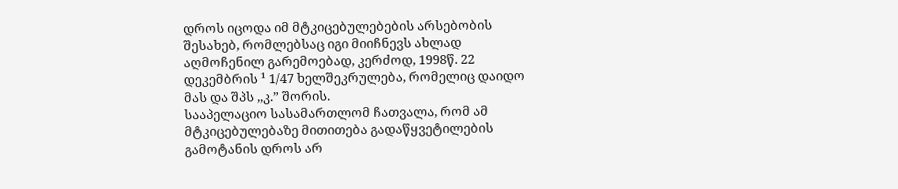დროს იცოდა იმ მტკიცებულებების არსებობის შესახებ, რომლებსაც იგი მიიჩნევს ახლად აღმოჩენილ გარემოებად, კერძოდ, 1998წ. 22 დეკემბრის ¹ 1/47 ხელშეკრულება, რომელიც დაიდო მას და შპს ,,კ.” შორის.
სააპელაციო სასამართლომ ჩათვალა, რომ ამ მტკიცებულებაზე მითითება გადაწყვეტილების გამოტანის დროს არ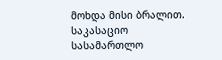მოხდა მისი ბრალით.
საკასაციო სასამართლო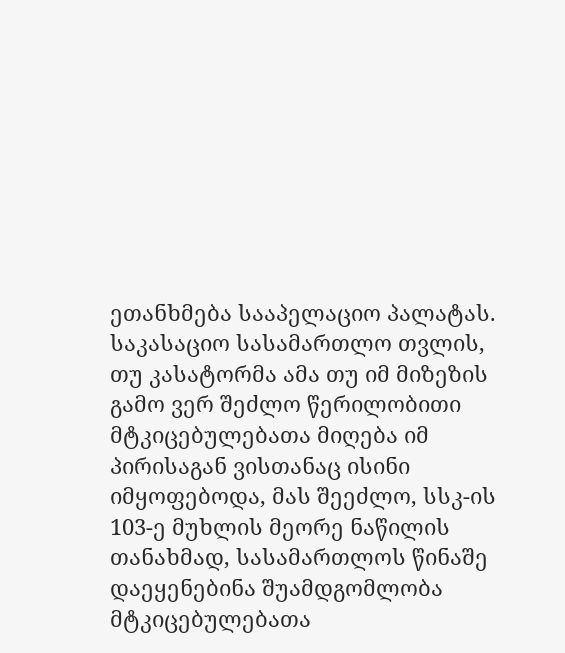ეთანხმება სააპელაციო პალატას.
საკასაციო სასამართლო თვლის, თუ კასატორმა ამა თუ იმ მიზეზის გამო ვერ შეძლო წერილობითი მტკიცებულებათა მიღება იმ პირისაგან ვისთანაც ისინი იმყოფებოდა, მას შეეძლო, სსკ-ის 103-ე მუხლის მეორე ნაწილის თანახმად, სასამართლოს წინაშე დაეყენებინა შუამდგომლობა მტკიცებულებათა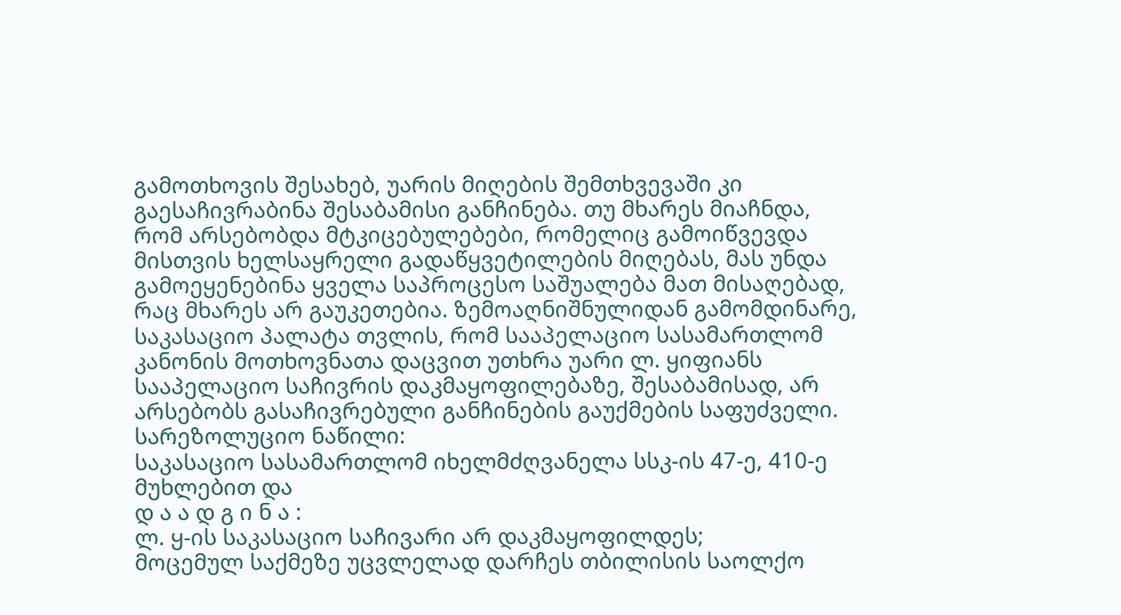გამოთხოვის შესახებ, უარის მიღების შემთხვევაში კი გაესაჩივრაბინა შესაბამისი განჩინება. თუ მხარეს მიაჩნდა, რომ არსებობდა მტკიცებულებები, რომელიც გამოიწვევდა მისთვის ხელსაყრელი გადაწყვეტილების მიღებას, მას უნდა გამოეყენებინა ყველა საპროცესო საშუალება მათ მისაღებად, რაც მხარეს არ გაუკეთებია. ზემოაღნიშნულიდან გამომდინარე, საკასაციო პალატა თვლის, რომ სააპელაციო სასამართლომ კანონის მოთხოვნათა დაცვით უთხრა უარი ლ. ყიფიანს სააპელაციო საჩივრის დაკმაყოფილებაზე, შესაბამისად, არ არსებობს გასაჩივრებული განჩინების გაუქმების საფუძველი.
სარეზოლუციო ნაწილი:
საკასაციო სასამართლომ იხელმძღვანელა სსკ-ის 47-ე, 410-ე მუხლებით და
დ ა ა დ გ ი ნ ა :
ლ. ყ-ის საკასაციო საჩივარი არ დაკმაყოფილდეს;
მოცემულ საქმეზე უცვლელად დარჩეს თბილისის საოლქო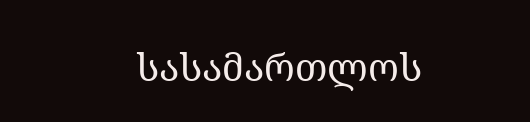სასამართლოს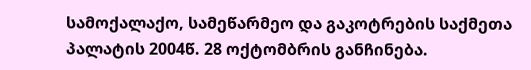სამოქალაქო, სამეწარმეო და გაკოტრების საქმეთა პალატის 2004წ. 28 ოქტომბრის განჩინება.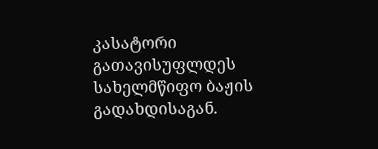კასატორი გათავისუფლდეს სახელმწიფო ბაჟის გადახდისაგან.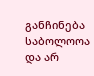განჩინება საბოლოოა და არ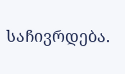საჩივრდება.